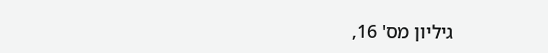גיליון מס' 16,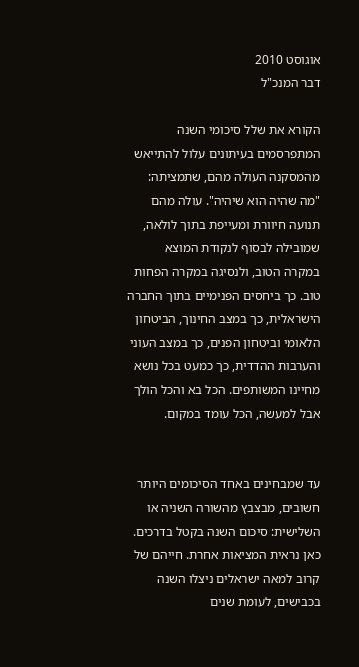אוגוסט 2010
דבר המנכ"ל

הקורא את שלל סיכומי השנה המתפרסמים בעיתונים עלול להתייאש מהמסקנה העולה מהם, שתמציתה: "מה שהיה הוא שיהיה". עולה מהם תנועה חיוורת ומעייפת בתוך לולאה, שמובילה לבסוף לנקודת המוצא במקרה הטוב, ולנסיגה במקרה הפחות טוב. כך ביחסים הפנימיים בתוך החברה הישראלית, כך במצב החינוך, הביטחון הלאומי וביטחון הפנים, כך במצב העוני והערבות ההדדית, כך כמעט בכל נושא מחיינו המשותפים. הכל בא והכל הולך אבל למעשה, הכל עומד במקום.


עד שמבחינים באחד הסיכומים היותר חשובים, מבצבץ מהשורה השניה או השלישית: סיכום השנה בקטל בדרכים. כאן נראית המציאות אחרת. חייהם של קרוב למאה ישראלים ניצלו השנה בכבישים, לעומת שנים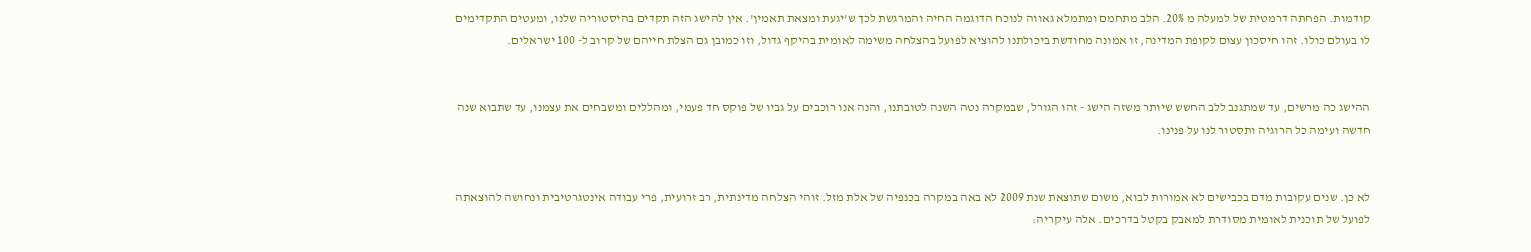קודמות. הפחתה דרמטית של למעלה מ 20%. הלב מתחמם ומתמלא גאווה לנוכח הדוגמה החיה והמרגשת לכך ש'יגעת ומצאת תאמין'. אין להישג הזה תקדים בהיסטוריה שלנו, ומעטים התקדימים לו בעולם כולו. זהו חיסכון עצום לקופת המדינה, זו אמונה מחודשת ביכולתנו להוציא לפועל בהצלחה משימה לאומית בהיקף גדול, וזו כמובן גם הצלת חייהם של קרוב ל- 100 ישראלים.


ההישג כה מרשים, עד שמתגנב ללב החשש שיותר משזה הישג - זהו הגורל, שבמקרה נטה השנה לטובתנו, והנה אנו רוכבים על גביו של פוקס חד פעמי, ומהללים ומשבחים את עצמנו, עד שתבוא שנה חדשה ועימה כל הרוגיה ותסטור לנו על פנינו.


לא כן. שנים עקובות מדם בכבישים לא אמורות לבוא, משום שתוצאת שנת 2009 לא באה במקרה בכנפיה של אלת מזל. זוהי הצלחה מדינתית, רב זרועית, פרי עבודה אינטגרטיבית ונחושה להוצאתה לפועל של תוכנית לאומית מסודרת למאבק בקטל בדרכים. אלה עיקריה: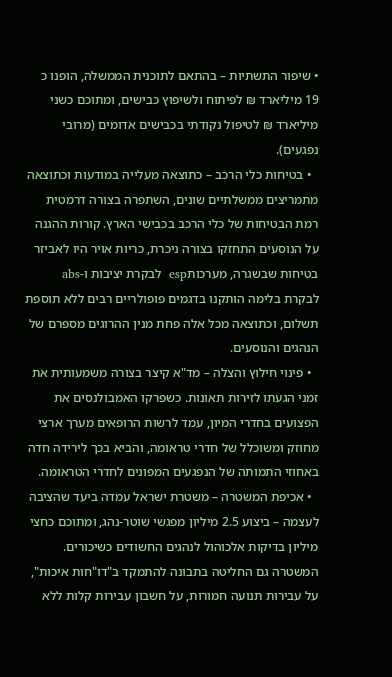• שיפור התשתיות – בהתאם לתוכנית הממשלה, הופנו כ 19 מיליארד ₪ לפיתוח ולשיפוץ כבישים, ומתוכם כשני מיליארד ₪ לטיפול נקודתי בכבישים אדומים (מרובי נפגעים).
  • בטיחות כלי הרכב – כתוצאה מעלייה במודעות וכתוצאה מתמריצים ממשלתיים שונים, השתפרה בצורה דרמטית רמת הבטיחות של כלי הרכב בכבישי הארץ. קורות ההגנה על הנוסעים התחזקו בצורה ניכרת, כריות אויר היו לאביזר בטיחות שבשגרה, מערכותesp  לבקרת יציבות ו-abs  לבקרת בלימה הותקנו בדגמים פופולריים רבים ללא תוספת תשלום, וכתוצאה מכל אלה פחת מנין ההרוגים מספרם של הנהגים והנוסעים.
  • פינוי חילוץ והצלה – מד"א קיצר בצורה משמעותית את זמני הגעתו לזירות תאונות. כשפרקו האמבולנסים את הפצועים בחדרי המיון, עמד לרשות הרופאים מערך ארצי מחוזק ומשוכלל של חדרי טראומה, והביא בכך לירידה חדה באחוזי התמותה של הנפגעים המפונים לחדרי הטראומה.
  • אכיפת המשטרה – משטרת ישראל עמדה ביעד שהציבה לעצמה – ביצוע 2.5 מיליון מפגשי שוטר-נהג, ומתוכם כחצי מיליון בדיקות אלכוהול לנהגים החשודים כשיכורים. המשטרה גם החליטה בתבונה להתמקד ב"דו"חות איכות", על עבירות תנועה חמורות, על חשבון עבירות קלות ללא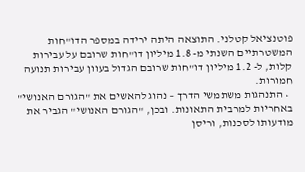פוטנציאל קטלני. התוצאה היתה ירידה במספר הדו"חות המשטרתיים השנתי מ- 1.8 מיליון דו"חות שרובם על עבירות קלות, ל- 1.2 מיליון דו"חות שרובם הגדול בעוון עבירות תנועה חמורות.
  • התנהגות משתמשי הדרך – נהוג להאשים את "הגורם האנושי" באחריות למרבית התאונות. ובכן, "הגורם האנושי" הגביר את מודעותו לסכנות, וריסן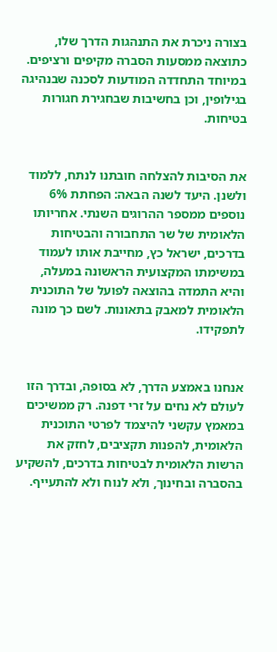בצורה ניכרת את התנהגות הדרך שלו, כתוצאה ממסעות הסברה מקיפים ורציפים. במיוחד התחדדה המודעות לסכנה שבנהיגה בגילופין, וכן בחשיבות שבחגירת חגורות בטיחות.


את הסיבות להצלחה חובתנו לנתח, ללמוד ולשנן. היעד לשנה הבאה: הפחתת 6% נוספים ממספר ההרוגים השנתי. אחריותו הלאומית של שר התחבורה והבטיחות בדרכים, ישראל כץ, מחייבת אותו לעמוד במשימתו המקצועית הראשונה במעלה, והיא התמדה בהוצאה לפועל של התוכנית הלאומית למאבק בתאונות. לשם כך מונה לתפקידו.


אנחנו באמצע הדרך, לא בסופה, ובדרך הזו לעולם לא נחים על זרי דפנה. רק ממשיכים במאמץ עקשני להיצמד לפרטי התוכנית הלאומית, להפנות תקציבים, לחזק את הרשות הלאומית לבטיחות בדרכים, להשקיע בהסברה ובחינוך, ולא לנוח ולא להתעייף.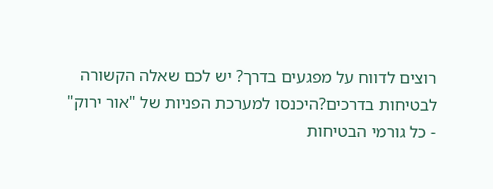רוצים לדווח על מפגעים בדרך? יש לכם שאלה הקשורה לבטיחות בדרכים?היכנסו למערכת הפניות של "אור ירוק" - כל גורמי הבטיחות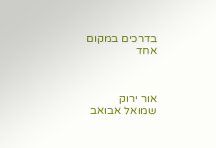בדרכים במקום אחד



אור ירוק
שמואל אבואב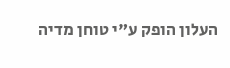העלון הופק ע"י טוחן מדיה